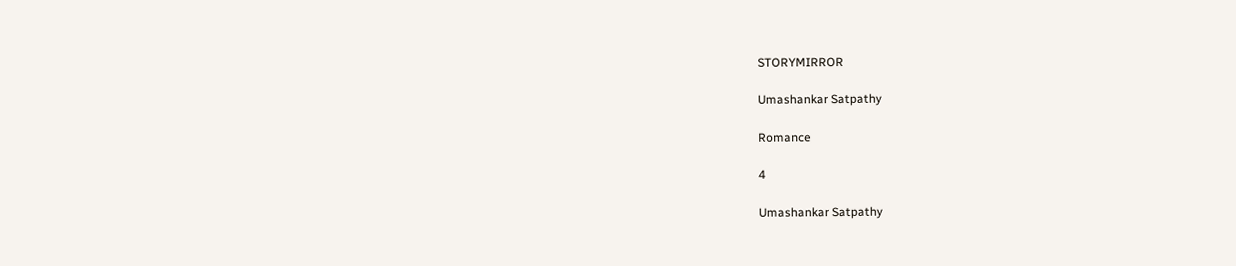STORYMIRROR

Umashankar Satpathy

Romance

4

Umashankar Satpathy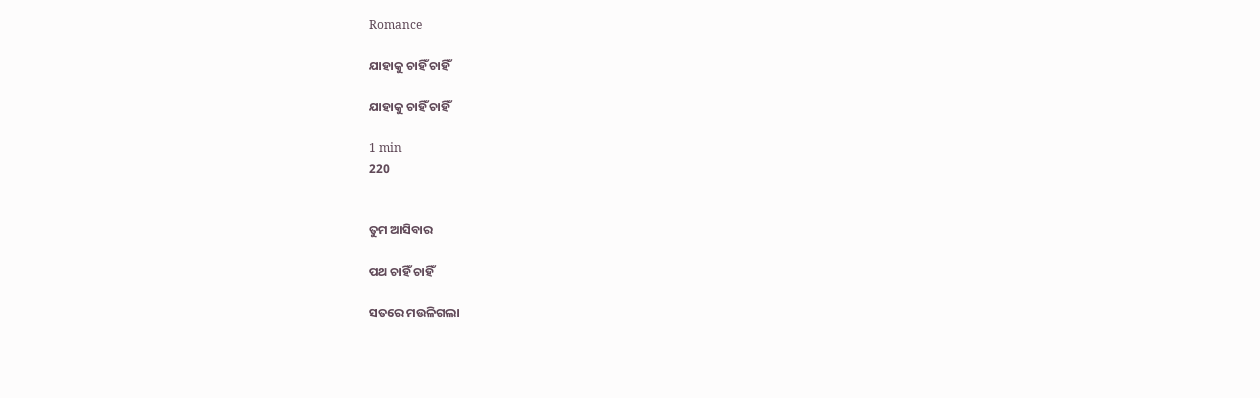Romance

ଯାହାକୁ ଚାହିଁ ଚାହିଁ

ଯାହାକୁ ଚାହିଁ ଚାହିଁ

1 min
220


ତୁମ ଆସିବାର

ପଥ ଚାହିଁ ଚାହିଁ

ସତରେ ମଉଳିଗଲା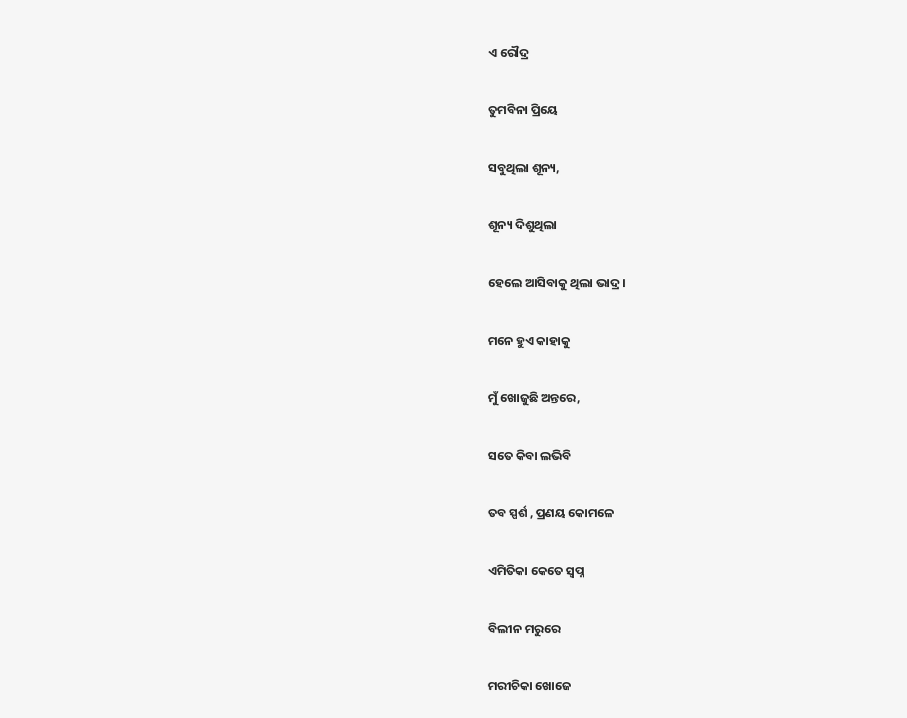ଏ ରୌଦ୍ର

ତୁମବିନା ପ୍ରିୟେ

ସବୁଥିଲା ଶୂନ୍ୟ,

ଶୂନ୍ୟ ଦିଶୁଥିଲା

ହେଲେ ଆସିବାକୁ ଥିଲା ଭାଦ୍ର।

ମନେ ହୁଏ କାହାକୁ

ମୁଁ ଖୋଜୁଛି ଅନ୍ତରେ,

ସତେ କିବା ଲଭିବି

ତବ ସ୍ପର୍ଶ , ପ୍ରଣୟ କୋମଳେ

ଏମିତିକା କେତେ ସ୍ବପ୍ନ

ବିଲୀନ ମରୁରେ

ମରୀଚିକା ଖୋଜେ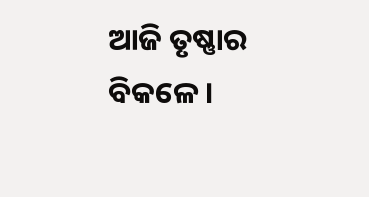ଆଜି ତୃଷ୍ଣାର ବିକଳେ।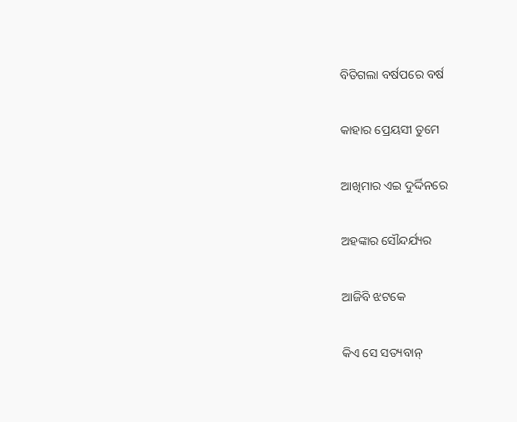ବିତିଗଲା ବର୍ଷପରେ ବର୍ଷ

କାହାର ପ୍ରେୟସୀ ତୁମେ

ଆଖିମାର ଏଇ ଦୁର୍ଦ୍ଦିନରେ

ଅହଙ୍କାର ସୌନ୍ଦର୍ଯ୍ୟର

ଆଜିବି ଝଟକେ

କିଏ ସେ ସତ୍ୟବାନ୍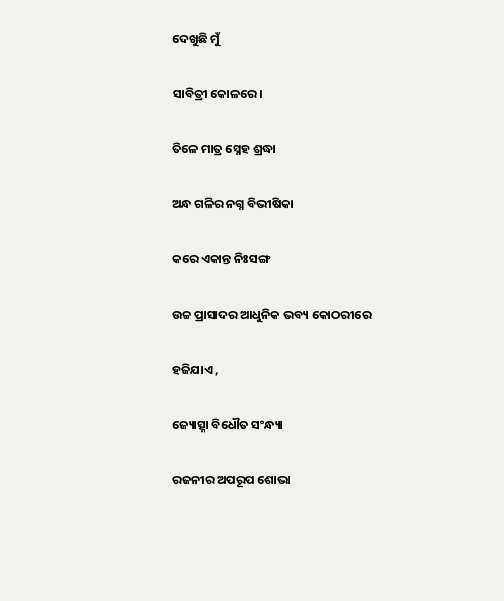ଦେଖୁଛି ମୁଁ

ସାବିତ୍ରୀ କୋଳରେ।

ତିଳେ ମାତ୍ର ସ୍ନେହ ଶ୍ରଦ୍ଧା

ଅନ୍ଧ ଗଳିର ନଗ୍ନ ବିଭୀଷିକା

କରେ ଏକାନ୍ତ ନିଃସଙ୍ଗ

ଉଚ୍ଚ ପ୍ରାସାଦର ଆଧୁନିକ ଭବ୍ୟ କୋଠରୀରେ

ହଜିଯାଏ ,

ଜ୍ୟୋତ୍ସ୍ନା ବିଧୌତ ସଂନ୍ଧ୍ୟା

ରଜନୀର ଅପରୂପ ଶୋଭା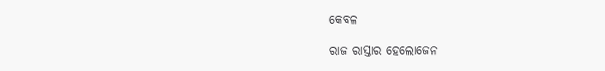କେବଳ

ରାଜ ରାସ୍ତାର ହେଲୋଜେନ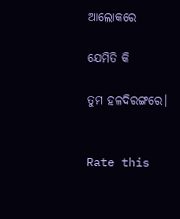ଆଲୋକରେ

ଯେମିତି କି

ତୁମ ହଳଦିରଙ୍ଗରେ।


Rate this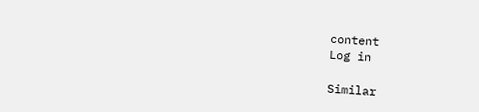content
Log in

Similar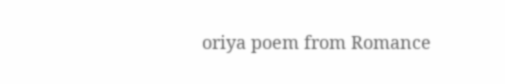oriya poem from Romance